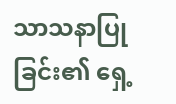သာသနာပြုခြင်း၏ ရှေ့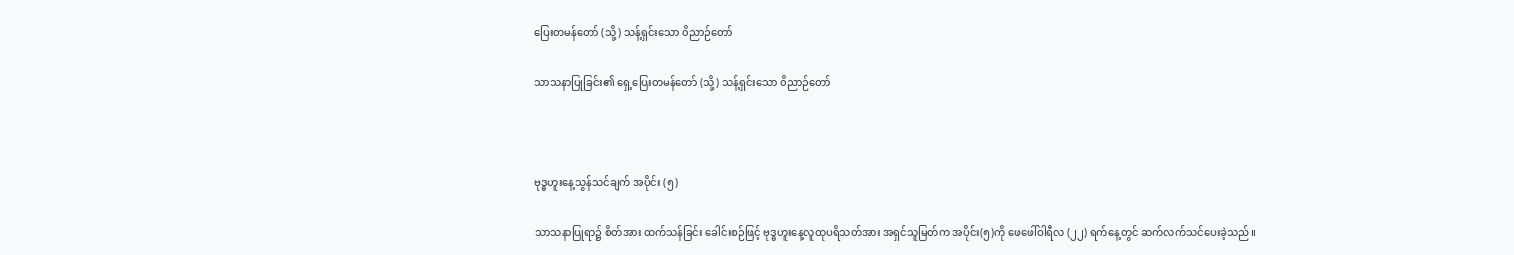ပြေးတမန်တော် (သို့) သန့်ရှင်းသော ၀ိညာဉ်တော်

သာသနာပြုခြင်း၏ ရှေ့ပြေးတမန်တော် (သို့) သန့်ရှင်းသော ၀ိညာဉ်တော်



ဗုဒ္ဓဟူးနေ့သွန်သင်ချက် အပိုင်း (၅)

သာသနာပြုရာ၌ စိတ်အား ထက်သန်ခြင်း ခေါင်းစဉ်ဖြင့် ဗုဒ္ဓဟူးနေ့လူထုပရိသတ်အား အရှင်သူမြတ်က အပိုင်း(၅)ကို ဖေဖေါ်ဝါရီလ (၂၂) ရက်နေ့တွင် ဆက်လက်သင်ပေးခဲ့သည်။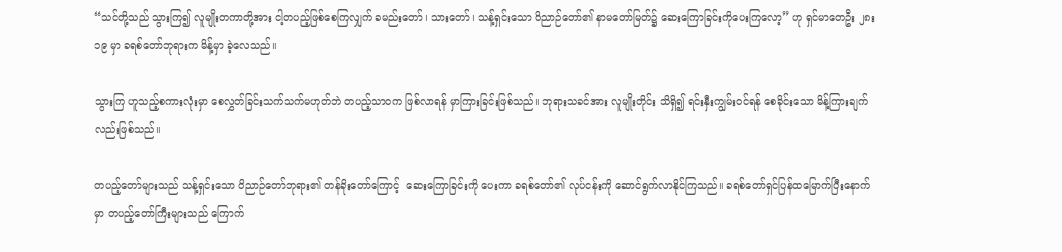“သင်တို့သည် သွားကြ၍ လူမျိုးတကာတို့အား ငါ့တပည့်ဖြစ်စေကြလျှက် ခမည်းတော်၊ သားတော်၊ သန့်ရှင်းသော ၀ိညာဉ်တော်၏ နာမတော်မြတ်၌ ဆေးကြောခြင်းကိုပေးကြလော့” ဟု ရှင်မာတေဦး ၂၈း၁၉ မှာ ခရစ်တော်ဘုရားက မိန့်မှာ ခဲ့လေသည်။

သွားကြ ဟူသည့်စကားလုံးမှာ စေလွှတ်ခြင်းသက်သက်မဟုတ်ဘဲ တပည့်သာဝက ဖြစ်လာရန် မှာကြားခြင်းဖြစ်သည်။ ဘုရားသခင်အား လူမျိုးတိုင်း သိရှိ၍ ရင်းနှီးကျွမ်းဝင်ရန် စေခိုင်းသော မိန့်ကြားချက်လည်းဖြစ်သည်။

တပည့်တော်များသည် သန့်ရှင်းသော ၀ိညာဉ်တော်ဘုရား၏ တန်ခိုးတော်ကြောင့်  ဆေးကြောခြင်းကို ပေးကာ ခရစ်တော်၏ လုပ်ငန်းကို ဆောင်ရွက်လာနိုင်ကြသည်။ ခရစ်တော်ရှင်ပြန်ထမြောက်ပြီးနောက်မှာ တပည့်တော်ကြီးများသည် ကြောက်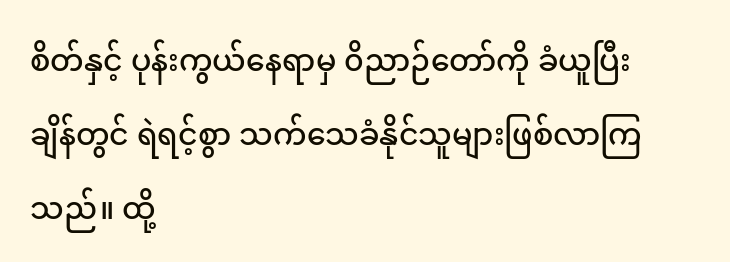စိတ်နှင့် ပုန်းကွယ်နေရာမှ ၀ိညာဉ်တော်ကို ခံယူပြီးချိန်တွင် ရဲရင့်စွာ သက်သေခံနိုင်သူများဖြစ်လာကြသည်။ ထို့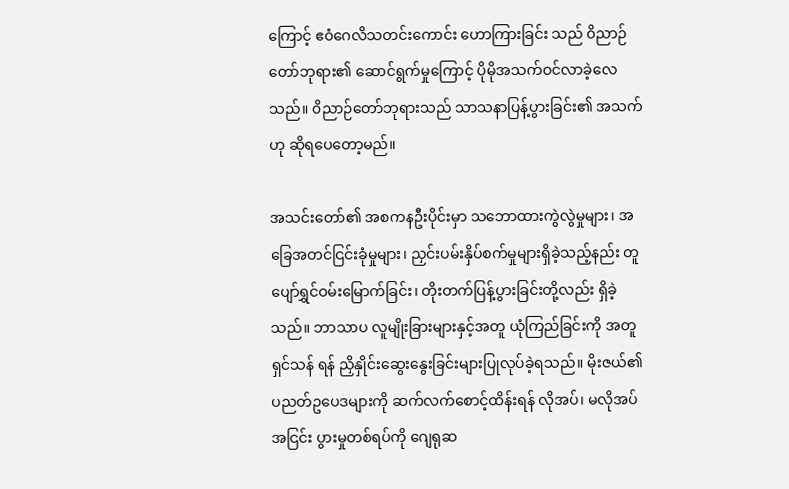ကြောင့် ဧ၀ံဂေလိသတင်းကောင်း ဟောကြားခြင်း သည် ၀ိညာဉ်တော်ဘုရား၏ ဆောင်ရွက်မှုကြောင့် ပိုမိုအသက်ဝင်လာခဲ့လေသည်။ ၀ိညာဉ်တော်ဘုရားသည် သာသနာပြန့်ပွားခြင်း၏ အသက်ဟု ဆိုရပေတော့မည်။

အသင်းတော်၏ အစကနဦးပိုင်းမှာ သဘောထားကွဲလွဲမှုများ၊ အခြေအတင်ငြင်းခုံမှုများ၊ ညှင်းပမ်းနှိပ်စက်မှုများရှိခဲ့သည့်နည်း တူ ပျော်ရွှင်ဝမ်းမြောက်ခြင်း၊ တိုးတက်ပြန့်ပွားခြင်းတို့လည်း ရှိခဲ့သည်။ ဘာသာပ လူမျိုးခြားများနှင့်အတူ ယုံကြည်ခြင်းကို အတူ ရှင်သန် ရန် ညှိနှိုင်းဆွေးနွေးခြင်းများပြုလုပ်ခဲ့ရသည်။ မိုးဇယ်၏ ပညတ်ဥပေဒများကို ဆက်လက်စောင့်ထိန်းရန် လိုအပ်၊ မလိုအပ် အငြင်း ပွားမှုတစ်ရပ်ကို ဂျေရုဆ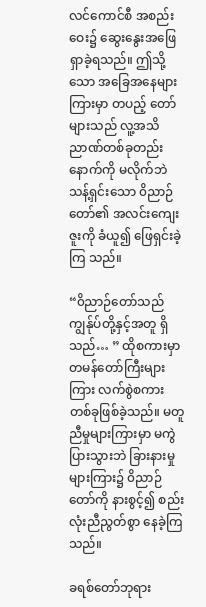လင်ကောင်စီ အစည်းဝေး၌ ဆွေးနွေးအဖြေရှာခဲ့ရသည်။ ဤသို့သော အခြေအနေများကြားမှာ တပည့် တော်များသည် လူ့အသိညာဏ်တစ်ခုတည်းနောက်ကို မလိုက်ဘဲ သန့်ရှင်းသော ၀ိညာဉ်တော်၏ အလင်းကျေးဇူးကို ခံယူ၍ ဖြေရှင်းခဲ့ကြ သည်။

“၀ိညာဉ်တော်သည် ကျွန်ုပ်တို့နှင့်အတူ ရှိသည်… ” ထိုစကားမှာ တမန်တော်ကြီးများကြား လက်စွဲစကားတစ်ခုဖြစ်ခဲ့သည်။ မတူညီမှုများကြားမှာ မကွဲပြားသွားဘဲ ခြားနားမှုများကြား၌ ၀ိညာဉ်တော်ကို နားစွင့်၍ စည်းလုံးညီညွတ်စွာ နေခဲ့ကြသည်။

ခရစ်တော်ဘုရား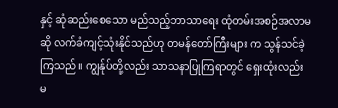နှင့် ဆုံဆည်းစေသော မည်သည့်ဘာသာရေး ထုံတမ်းအစဉ်အလာမဆို လက်ခံကျင့်သုံးနိုင်သည်ဟု တမန်တော်ကြီးများ က သွန်သင်ခဲ့ကြသည်။ ကျွန်ုပ်တို့လည်း သာသနာပြုကြရာတွင် ရှေးထုံးလည်း မ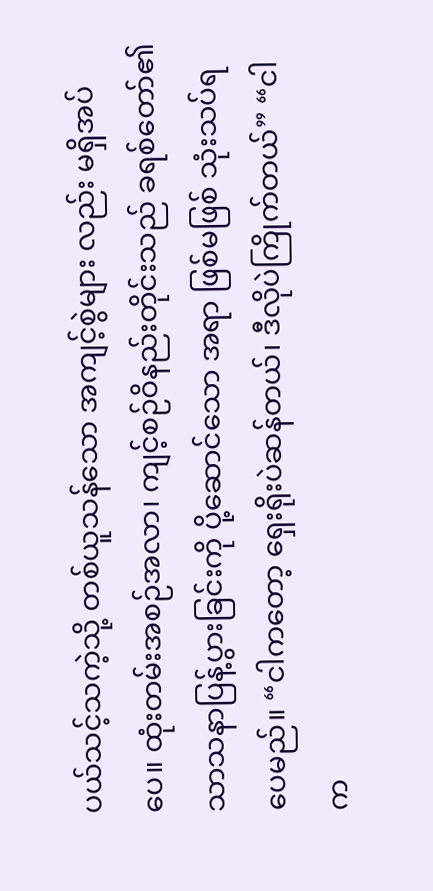ပယ်သင့်သကဲ့သို့ တစ်ယူသန်သော အကျင့်စွဲများ လည်း မရှိအပ်ပေ။ ထုံးတမ်းအစဉ်အလာ၊ ကျင့်စဉ်ဝိနည်းတိုင်းသည် ခရစ်တော်၏ သာသနာပြန့်ပွားခြင်းကို ပို့ဆောင်သော အရာ ဖြစ်မဖြစ် သုံးသပ်ရပေမည်။ “ငါကတော့ ရှေးရိုးပဲဆန်တယ်၊ ဒီလိုပဲကြိုက်တယ်” “ငါက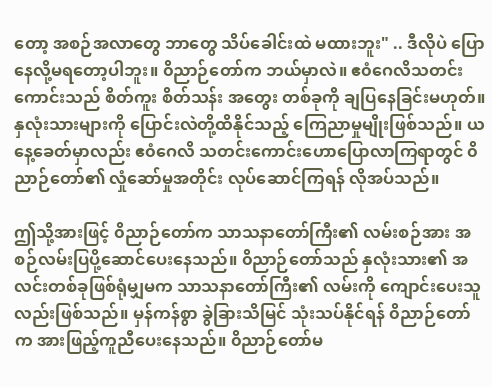တော့ အစဉ်အလာတွေ ဘာတွေ သိပ်ခေါင်းထဲ မထားဘူး" .. ဒီလိုပဲ ပြောနေလို့မရတော့ပါဘူး။ ၀ိညာဉ်တော်က ဘယ်မှာလဲ။ ဧ၀ံဂေလိသတင်းကောင်းသည် စိတ်ကူး စိတ်သန်း အတွေး တစ်ခုကို ချပြနေခြင်းမဟုတ်။ နှလုံးသားများကို ပြောင်းလဲတို့ထိနိုင်သည့် ကြေညာမှုမျိုးဖြစ်သည်။ ယနေ့ခေတ်မှာလည်း ဧ၀ံဂေလိ သတင်းကောင်းဟောပြောလာကြရာတွင် ၀ိညာဉ်တော်၏ လှုံဆော်မှုအတိုင်း လုပ်ဆောင်ကြရန် လိုအပ်သည်။

ဤသို့အားဖြင့် ၀ိညာဉ်တော်က သာသနာတော်ကြီး၏ လမ်းစဉ်အား အစဉ်လမ်းပြပို့ဆောင်ပေးနေသည်။ ၀ိညာဉ်တော်သည် နှလုံးသား၏ အလင်းတစ်ခုဖြစ်ရုံမျှမက သာသနာတော်ကြီး၏ လမ်းကို ကျောင်းပေးသူလည်းဖြစ်သည်။ မှန်ကန်စွာ ခွဲခြားသိမြင် သုံးသပ်နိုင်ရန် ၀ိညာဉ်တော်က အားဖြည့်ကူညီပေးနေသည်။ ၀ိညာဉ်တော်မ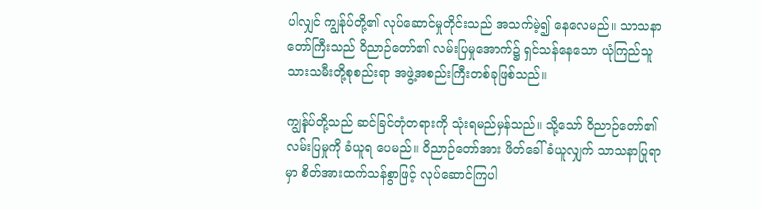ပါလျှင် ကျွန်ုပ်တို့၏ လုပ်ဆောင်မှုတိုင်းသည် အသက်မဲ့၍ နေလေမည်။ သာသနာတော်ကြီးသည် ၀ိညာဉ်တော်၏ လမ်းပြမှုအောက်၌ ရှင်သန်နေသော ယုံကြည်သူ သားသမီးတို့စုစည်းရာ အဖွဲ့အစည်းကြီးတစ်ခုဖြစ်သည်။

ကျွန်ုပ်တို့သည် ဆင်ခြင်တုံတရားကို သုံးရမည်မှန်သည်။ သို့သော် ၀ိညာဉ်တော်၏ လမ်းပြမှုကို ခံယူရ ပေမည်။ ၀ိညာဉ်တော်အား ဖိတ်ခေါ်ခံယူလျှက် သာသနာပြုရာမှာ စိတ်အားထက်သန်စွာဖြင့် လုပ်ဆောင်ကြပါ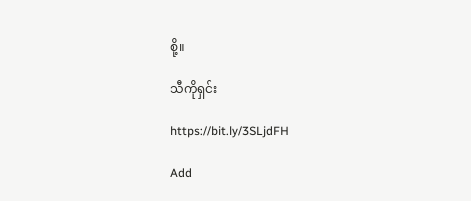စို့။

သီကိုရှင်း

https://bit.ly/3SLjdFH

Add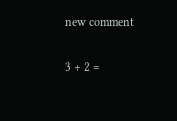new comment

3 + 2 =